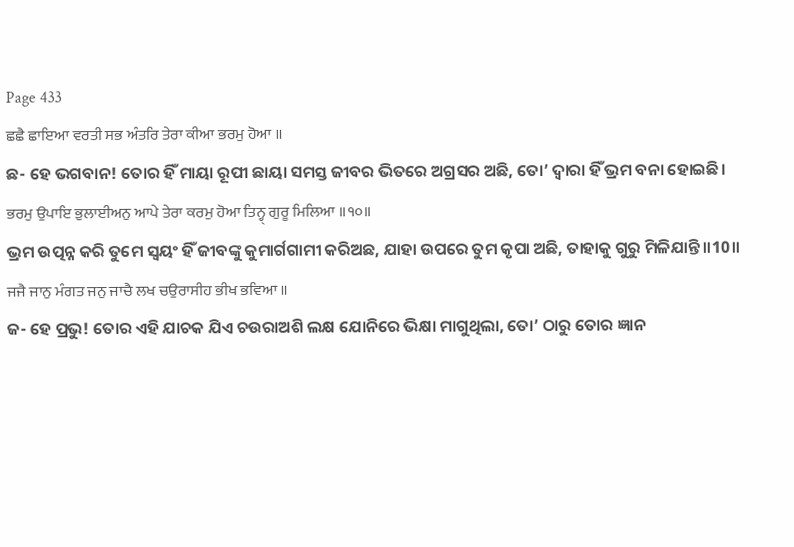Page 433
ਛਛੈ ਛਾਇਆ ਵਰਤੀ ਸਭ ਅੰਤਰਿ ਤੇਰਾ ਕੀਆ ਭਰਮੁ ਹੋਆ ॥
ଛ- ହେ ଭଗବାନ! ତୋର ହିଁ ମାୟା ରୂପୀ ଛାୟା ସମସ୍ତ ଜୀବର ଭିତରେ ଅଗ୍ରସର ଅଛି, ତୋ’ ଦ୍ଵାରା ହିଁ ଭ୍ରମ ବନା ହୋଇଛି।
ਭਰਮੁ ਉਪਾਇ ਭੁਲਾਈਅਨੁ ਆਪੇ ਤੇਰਾ ਕਰਮੁ ਹੋਆ ਤਿਨ੍ਹ੍ ਗੁਰੂ ਮਿਲਿਆ ॥੧੦॥
ଭ୍ରମ ଉତ୍ପନ୍ନ କରି ତୁମେ ସ୍ଵୟଂ ହିଁ ଜୀବଙ୍କୁ କୁମାର୍ଗଗାମୀ କରିଅଛ, ଯାହା ଉପରେ ତୁମ କୃପା ଅଛି, ତାହାକୁ ଗୁରୁ ମିଳିଯାନ୍ତି॥10॥
ਜਜੈ ਜਾਨੁ ਮੰਗਤ ਜਨੁ ਜਾਚੈ ਲਖ ਚਉਰਾਸੀਹ ਭੀਖ ਭਵਿਆ ॥
ଜ- ହେ ପ୍ରଭୁ! ତୋର ଏହି ଯାଚକ ଯିଏ ଚଉରାଅଶି ଲକ୍ଷ ଯୋନିରେ ଭିକ୍ଷା ମାଗୁଥିଲା, ତୋ’ ଠାରୁ ତୋର ଜ୍ଞାନ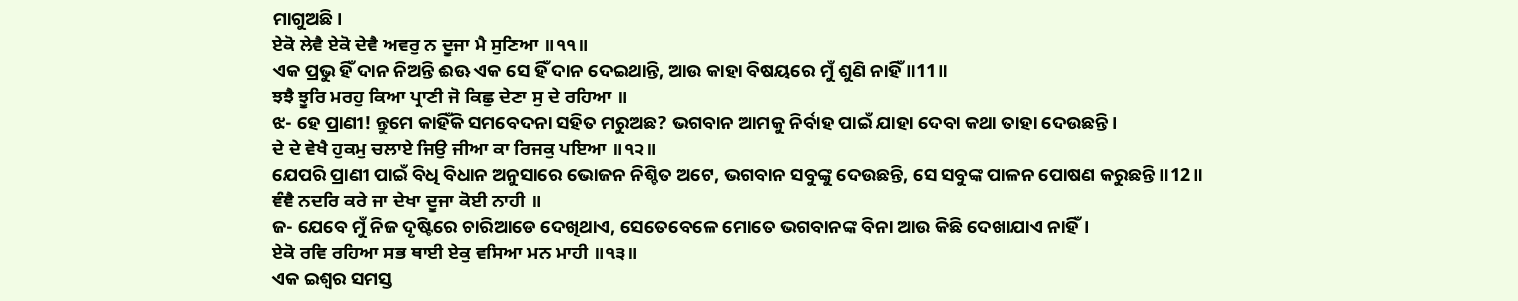ମାଗୁଅଛି।
ਏਕੋ ਲੇਵੈ ਏਕੋ ਦੇਵੈ ਅਵਰੁ ਨ ਦੂਜਾ ਮੈ ਸੁਣਿਆ ॥੧੧॥
ଏକ ପ୍ରଭୁ ହିଁ ଦାନ ନିଅନ୍ତି ଈଊ ଏକ ସେ ହିଁ ଦାନ ଦେଇଥାନ୍ତି, ଆଉ କାହା ବିଷୟରେ ମୁଁ ଶୁଣି ନାହିଁ ॥11॥
ਝਝੈ ਝੂਰਿ ਮਰਹੁ ਕਿਆ ਪ੍ਰਾਣੀ ਜੋ ਕਿਛੁ ਦੇਣਾ ਸੁ ਦੇ ਰਹਿਆ ॥
ଝ- ହେ ପ୍ରାଣୀ! ନ୍ତୁମେ କାହିଁକି ସମବେଦନା ସହିତ ମରୁଅଛ? ଭଗବାନ ଆମକୁ ନିର୍ବାହ ପାଇଁ ଯାହା ଦେବା କଥା ତାହା ଦେଉଛନ୍ତି।
ਦੇ ਦੇ ਵੇਖੈ ਹੁਕਮੁ ਚਲਾਏ ਜਿਉ ਜੀਆ ਕਾ ਰਿਜਕੁ ਪਇਆ ॥੧੨॥
ଯେପରି ପ୍ରାଣୀ ପାଇଁ ବିଧି ବିଧାନ ଅନୁସାରେ ଭୋଜନ ନିଶ୍ଚିତ ଅଟେ, ଭଗବାନ ସବୁଙ୍କୁ ଦେଉଛନ୍ତି, ସେ ସବୁଙ୍କ ପାଳନ ପୋଷଣ କରୁଛନ୍ତି॥12॥
ਞੰਞੈ ਨਦਰਿ ਕਰੇ ਜਾ ਦੇਖਾ ਦੂਜਾ ਕੋਈ ਨਾਹੀ ॥
ଜ- ଯେବେ ମୁଁ ନିଜ ଦୃଷ୍ଟିରେ ଚାରିଆଡେ ଦେଖିଥାଏ, ସେତେବେଳେ ମୋତେ ଭଗବାନଙ୍କ ବିନା ଆଉ କିଛି ଦେଖାଯାଏ ନାହିଁ।
ਏਕੋ ਰਵਿ ਰਹਿਆ ਸਭ ਥਾਈ ਏਕੁ ਵਸਿਆ ਮਨ ਮਾਹੀ ॥੧੩॥
ଏକ ଇଶ୍ଵର ସମସ୍ତ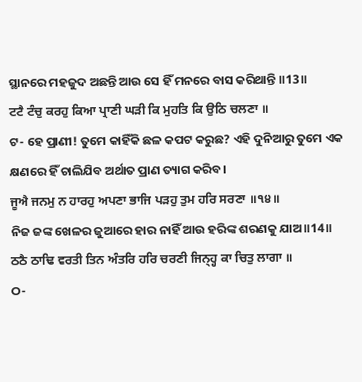ସ୍ଥାନରେ ମହଜୁଦ ଅଛନ୍ତି ଆଉ ସେ ହିଁ ମନରେ ବାସ କରିଥାନ୍ତି ॥13॥
ਟਟੈ ਟੰਚੁ ਕਰਹੁ ਕਿਆ ਪ੍ਰਾਣੀ ਘੜੀ ਕਿ ਮੁਹਤਿ ਕਿ ਉਠਿ ਚਲਣਾ ॥
ଟ- ହେ ପ୍ରାଣୀ! ତୁମେ କାହିଁକି ଛଳ କପଟ କରୁଛ? ଏହି ଦୁନିଆରୁ ତୁମେ ଏକ କ୍ଷଣରେ ହିଁ ଚାଲିଯିବ ଅର୍ଥାତ ପ୍ରାଣ ତ୍ୟାଗ କରିବ।
ਜੂਐ ਜਨਮੁ ਨ ਹਾਰਹੁ ਅਪਣਾ ਭਾਜਿ ਪੜਹੁ ਤੁਮ ਹਰਿ ਸਰਣਾ ॥੧੪॥
ନିଜ ଜଙ୍କ ଖେଳର ଜୁଆରେ ହାର ନାହିଁ ଆଉ ହରିଙ୍କ ଶରଣକୁ ଯାଅ॥14॥
ਠਠੈ ਠਾਢਿ ਵਰਤੀ ਤਿਨ ਅੰਤਰਿ ਹਰਿ ਚਰਣੀ ਜਿਨ੍ਹ੍ਹ ਕਾ ਚਿਤੁ ਲਾਗਾ ॥
ଠ-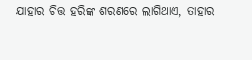ଯାହାର ଚିତ୍ତ ହରିଙ୍କ ଶରଣରେ ଲାଗିଥାଏ, ତାହାର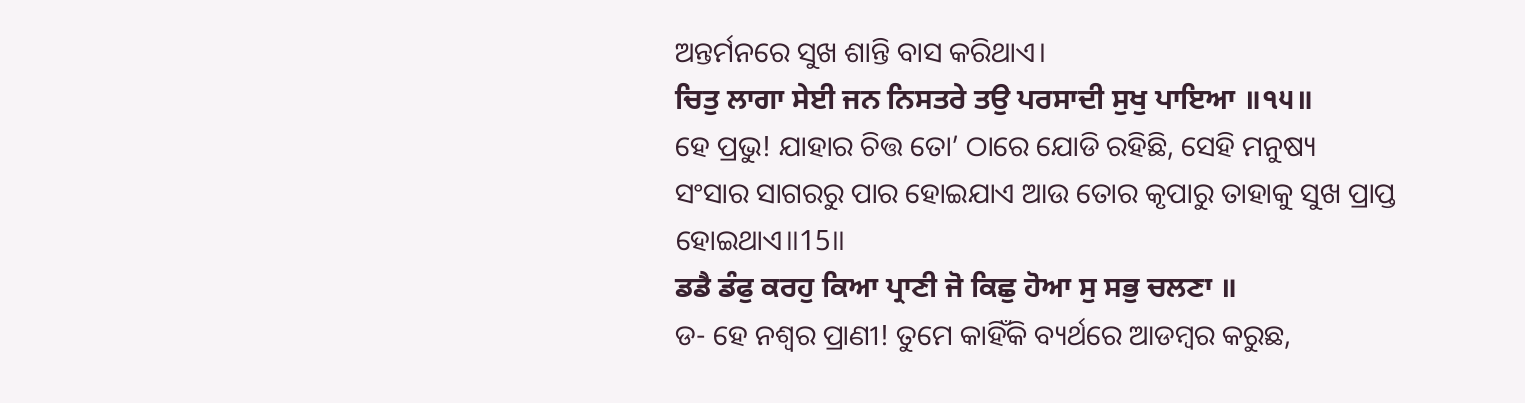ଅନ୍ତର୍ମନରେ ସୁଖ ଶାନ୍ତି ବାସ କରିଥାଏ।
ਚਿਤੁ ਲਾਗਾ ਸੇਈ ਜਨ ਨਿਸਤਰੇ ਤਉ ਪਰਸਾਦੀ ਸੁਖੁ ਪਾਇਆ ॥੧੫॥
ହେ ପ୍ରଭୁ! ଯାହାର ଚିତ୍ତ ତୋ’ ଠାରେ ଯୋଡି ରହିଛି, ସେହି ମନୁଷ୍ୟ ସଂସାର ସାଗରରୁ ପାର ହୋଇଯାଏ ଆଉ ତୋର କୃପାରୁ ତାହାକୁ ସୁଖ ପ୍ରାପ୍ତ ହୋଇଥାଏ॥15॥
ਡਡੈ ਡੰਫੁ ਕਰਹੁ ਕਿਆ ਪ੍ਰਾਣੀ ਜੋ ਕਿਛੁ ਹੋਆ ਸੁ ਸਭੁ ਚਲਣਾ ॥
ଡ- ହେ ନଶ୍ଵର ପ୍ରାଣୀ! ତୁମେ କାହିଁକି ବ୍ୟର୍ଥରେ ଆଡମ୍ବର କରୁଛ,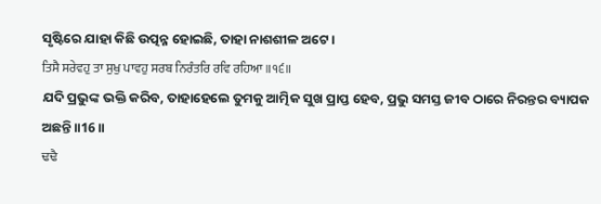ସୃଷ୍ଟିରେ ଯାହା କିଛି ଉତ୍ପନ୍ନ ହୋଇଛି, ତାହା ନାଶଶୀଳ ଅଟେ।
ਤਿਸੈ ਸਰੇਵਹੁ ਤਾ ਸੁਖੁ ਪਾਵਹੁ ਸਰਬ ਨਿਰੰਤਰਿ ਰਵਿ ਰਹਿਆ ॥੧੬॥
ଯଦି ପ୍ରଭୁଙ୍କ ଭକ୍ତି କରିବ, ତାହାହେଲେ ତୁମକୁ ଆତ୍ମିକ ସୁଖ ପ୍ରାପ୍ତ ହେବ, ପ୍ରଭୁ ସମସ୍ତ ଜୀବ ଠାରେ ନିରନ୍ତର ବ୍ୟାପକ ଅଛନ୍ତି॥16॥
ਢਢੈ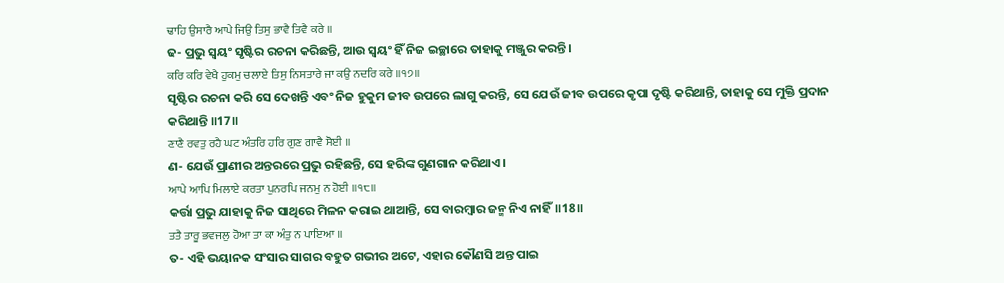ਢਾਹਿ ਉਸਾਰੈ ਆਪੇ ਜਿਉ ਤਿਸੁ ਭਾਵੈ ਤਿਵੈ ਕਰੇ ॥
ଢ- ପ୍ରଭୁ ସ୍ଵୟଂ ସୃଷ୍ଟିର ରଚନା କରିଛନ୍ତି, ଆଉ ସ୍ଵୟଂ ହିଁ ନିଜ ଇଚ୍ଛାରେ ତାହାକୁ ମଞ୍ଜୁର କରନ୍ତି।
ਕਰਿ ਕਰਿ ਵੇਖੈ ਹੁਕਮੁ ਚਲਾਏ ਤਿਸੁ ਨਿਸਤਾਰੇ ਜਾ ਕਉ ਨਦਰਿ ਕਰੇ ॥੧੭॥
ସୃଷ୍ଟିର ରଚନା କରି ସେ ଦେଖନ୍ତି ଏବଂ ନିଜ ହୁକୁମ ଜୀବ ଉପରେ ଲାଗୁ କରନ୍ତି, ସେ ଯେଉଁ ଜୀବ ଉପରେ କୃପା ଦୃଷ୍ଟି କରିଥାନ୍ତି, ତାହାକୁ ସେ ମୁକ୍ତି ପ୍ରଦାନ କରିଥାନ୍ତି ॥17॥
ਣਾਣੈ ਰਵਤੁ ਰਹੈ ਘਟ ਅੰਤਰਿ ਹਰਿ ਗੁਣ ਗਾਵੈ ਸੋਈ ॥
ଣ- ଯେଉଁ ପ୍ରାଣୀର ଅନ୍ତରରେ ପ୍ରଭୁ ରହିଛନ୍ତି, ସେ ହରିଙ୍କ ଗୁଣଗାନ କରିଥାଏ।
ਆਪੇ ਆਪਿ ਮਿਲਾਏ ਕਰਤਾ ਪੁਨਰਪਿ ਜਨਮੁ ਨ ਹੋਈ ॥੧੮॥
କର୍ତ୍ତା ପ୍ରଭୁ ଯାହାକୁ ନିଜ ସାଥିରେ ମିଳନ କରାଇ ଥାଆନ୍ତି, ସେ ବାରମ୍ବାର ଜନ୍ମ ନିଏ ନାହିଁ॥18॥
ਤਤੈ ਤਾਰੂ ਭਵਜਲੁ ਹੋਆ ਤਾ ਕਾ ਅੰਤੁ ਨ ਪਾਇਆ ॥
ତ- ଏହି ଭୟାନକ ସଂସାର ସାଗର ବହୁତ ଗଭୀର ଅଟେ, ଏହାର କୌଣସି ଅନ୍ତ ପାଇ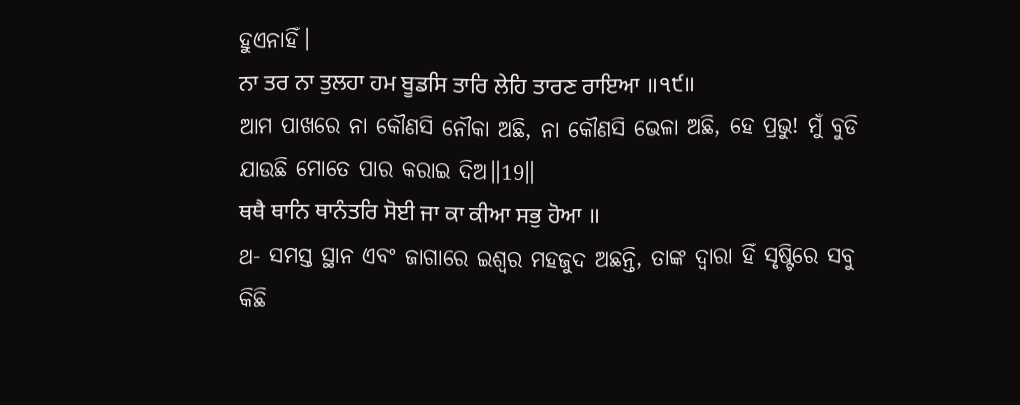ହୁଏନାହିଁ।
ਨਾ ਤਰ ਨਾ ਤੁਲਹਾ ਹਮ ਬੂਡਸਿ ਤਾਰਿ ਲੇਹਿ ਤਾਰਣ ਰਾਇਆ ॥੧੯॥
ଆମ ପାଖରେ ନା କୌଣସି ନୌକା ଅଛି, ନା କୌଣସି ଭେଳା ଅଛି, ହେ ପ୍ରଭୁ! ମୁଁ ବୁଡି ଯାଉଛି ମୋତେ ପାର କରାଇ ଦିଅ॥19॥
ਥਥੈ ਥਾਨਿ ਥਾਨੰਤਰਿ ਸੋਈ ਜਾ ਕਾ ਕੀਆ ਸਭੁ ਹੋਆ ॥
ଥ- ସମସ୍ତ ସ୍ଥାନ ଏବଂ ଜାଗାରେ ଇଶ୍ଵର ମହଜୁଦ ଅଛନ୍ତି, ତାଙ୍କ ଦ୍ଵାରା ହିଁ ସୃଷ୍ଟିରେ ସବୁ କିଛି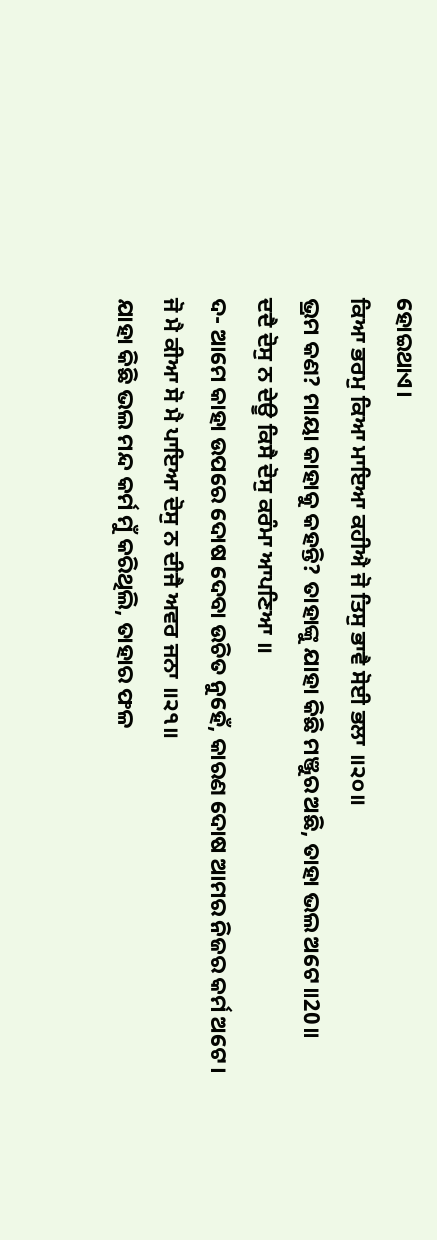ହୋଇଥାଏ।
ਕਿਆ ਭਰਮੁ ਕਿਆ ਮਾਇਆ ਕਹੀਐ ਜੋ ਤਿਸੁ ਭਾਵੈ ਸੋਈ ਭਲਾ ॥੨੦॥
ଭ୍ରମ କଣ? ମାୟା କାହାକୁ କହନ୍ତି? ତାହାଙ୍କୁ ଯାହା କିଛି ମଞ୍ଜୁର ଅଛି, ତାହା ଭଲ ଅଟେ॥20॥
ਦਦੈ ਦੋਸੁ ਨ ਦੇਊ ਕਿਸੈ ਦੋਸੁ ਕਰੰਮਾ ਆਪਣਿਆ ॥
ଦ- ଆମେ କାହା ଉପରେ ଦୋଷ ଦେବା ଉଚିତ ନୁହେଁ, କାରଣ ଦୋଷ ଆମର ନିଜର କର୍ମ ଅଟେ।
ਜੋ ਮੈ ਕੀਆ ਸੋ ਮੈ ਪਾਇਆ ਦੋਸੁ ਨ ਦੀਜੈ ਅਵਰ ਜਨਾ ॥੨੧॥
ଯାହା କିଛି ଭଲ ମନ୍ଦ କର୍ମ ମୁଁ କରିଥିଲି, ତାହାର ଫଳ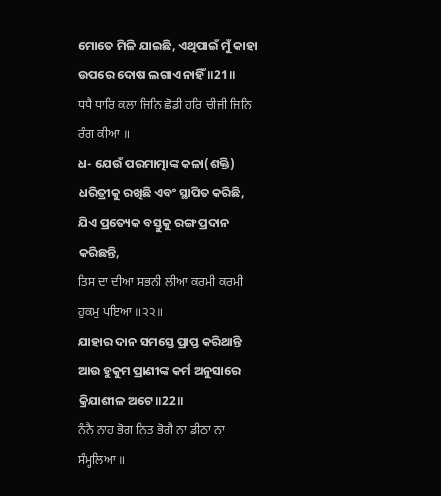ମୋତେ ମିଳି ଯାଇଛି, ଏଥିପାଇଁ ମୁଁ କାହା ଉପରେ ଦୋଷ ଲଗାଏ ନାହିଁ ॥21॥
ਧਧੈ ਧਾਰਿ ਕਲਾ ਜਿਨਿ ਛੋਡੀ ਹਰਿ ਚੀਜੀ ਜਿਨਿ ਰੰਗ ਕੀਆ ॥
ଧ- ଯେଉଁ ପରମାତ୍ମାଙ୍କ କଳା(ଶକ୍ତି) ଧରିତ୍ରୀକୁ ରଖିଛି ଏବଂ ସ୍ଥାପିତ କରିଛି, ଯିଏ ପ୍ରତ୍ୟେକ ବସ୍ତୁକୁ ରଙ୍ଗ ପ୍ରଦାନ କରିଛନ୍ତି,
ਤਿਸ ਦਾ ਦੀਆ ਸਭਨੀ ਲੀਆ ਕਰਮੀ ਕਰਮੀ ਹੁਕਮੁ ਪਇਆ ॥੨੨॥
ଯାହାର ଦାନ ସମସ୍ତେ ପ୍ରାପ୍ତ କରିଥାନ୍ତି ଆଉ ହୁକୁମ ପ୍ରାଣୀଙ୍କ କର୍ମ ଅନୁସାରେ କ୍ରିଯାଶୀଳ ଅଟେ॥22॥
ਨੰਨੈ ਨਾਹ ਭੋਗ ਨਿਤ ਭੋਗੈ ਨਾ ਡੀਠਾ ਨਾ ਸੰਮ੍ਹਲਿਆ ॥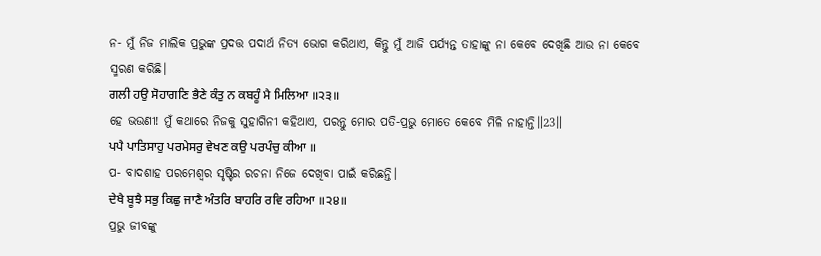ନ- ମୁଁ ନିଜ ମାଲିକ ପ୍ରଭୁଙ୍କ ପ୍ରଦତ୍ତ ପଦାର୍ଥ ନିତ୍ୟ ଭୋଗ କରିଥାଏ, କିନ୍ତୁ ମୁଁ ଆଜି ପର୍ଯ୍ଯନ୍ତ ତାହାଙ୍କୁ ନା କେବେ ଦେଖିଛି ଆଉ ନା କେବେ ସ୍ମରଣ କରିଛି।
ਗਲੀ ਹਉ ਸੋਹਾਗਣਿ ਭੈਣੇ ਕੰਤੁ ਨ ਕਬਹੂੰ ਮੈ ਮਿਲਿਆ ॥੨੩॥
ହେ ଭଉଣୀ! ମୁଁ କଥାରେ ନିଜକୁ ସୁହାଗିନୀ କହିଥାଏ, ପରନ୍ତୁ ମୋର ପତି-ପ୍ରଭୁ ମୋତେ କେବେ ମିଳି ନାହାନ୍ତି॥23॥
ਪਪੈ ਪਾਤਿਸਾਹੁ ਪਰਮੇਸਰੁ ਵੇਖਣ ਕਉ ਪਰਪੰਚੁ ਕੀਆ ॥
ପ- ବାଦଶାହ ପରମେଶ୍ଵର ସୃଷ୍ଟିର ରଚନା ନିଜେ ଦେଖିବା ପାଇଁ କରିଛନ୍ତି।
ਦੇਖੈ ਬੂਝੈ ਸਭੁ ਕਿਛੁ ਜਾਣੈ ਅੰਤਰਿ ਬਾਹਰਿ ਰਵਿ ਰਹਿਆ ॥੨੪॥
ପ୍ରଭୁ ଜୀବଙ୍କୁ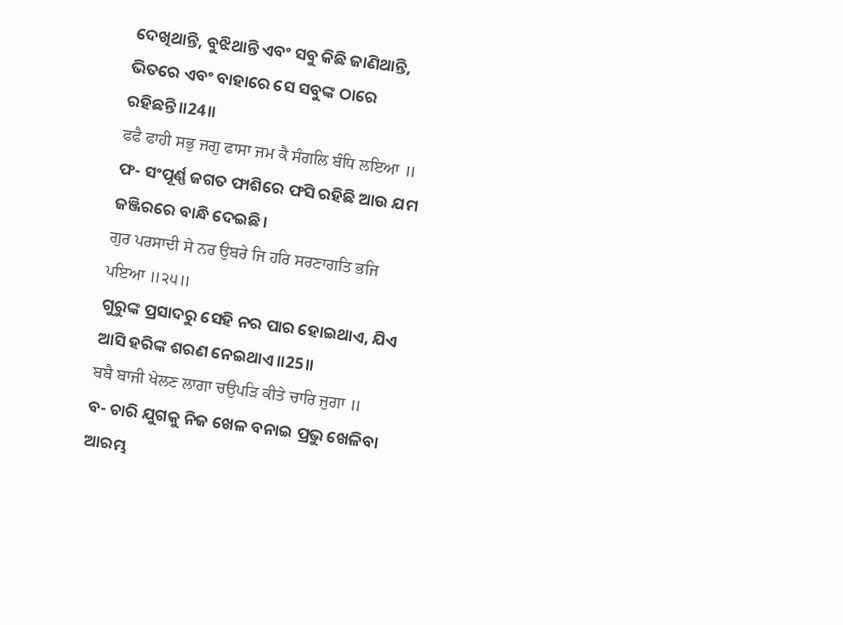ଦେଖିଥାନ୍ତି, ବୁଝିଥାନ୍ତି ଏବଂ ସବୁ କିଛି ଜାଣିଥାନ୍ତି, ଭିତରେ ଏବଂ ବାହାରେ ସେ ସବୁଙ୍କ ଠାରେ ରହିଛନ୍ତି॥24॥
ਫਫੈ ਫਾਹੀ ਸਭੁ ਜਗੁ ਫਾਸਾ ਜਮ ਕੈ ਸੰਗਲਿ ਬੰਧਿ ਲਇਆ ॥
ଫ- ସଂପୂର୍ଣ୍ଣ ଜଗତ ଫାଶିରେ ଫସି ରହିଛି ଆଉ ଯମ ଜଞ୍ଜିରରେ ବାନ୍ଧି ଦେଇଛି।
ਗੁਰ ਪਰਸਾਦੀ ਸੇ ਨਰ ਉਬਰੇ ਜਿ ਹਰਿ ਸਰਣਾਗਤਿ ਭਜਿ ਪਇਆ ॥੨੫॥
ଗୁରୁଙ୍କ ପ୍ରସାଦରୁ ସେହି ନର ପାର ହୋଇଥାଏ, ଯିଏ ଆସି ହରିଙ୍କ ଶରଣ ନେଇଥାଏ॥25॥
ਬਬੈ ਬਾਜੀ ਖੇਲਣ ਲਾਗਾ ਚਉਪੜਿ ਕੀਤੇ ਚਾਰਿ ਜੁਗਾ ॥
ବ- ଚାରି ଯୁଗକୁ ନିଜ ଖେଳ ବନାଇ ପ୍ରଭୁ ଖେଳିବା ଆରମ୍ଭ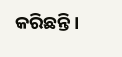କରିଛନ୍ତି।